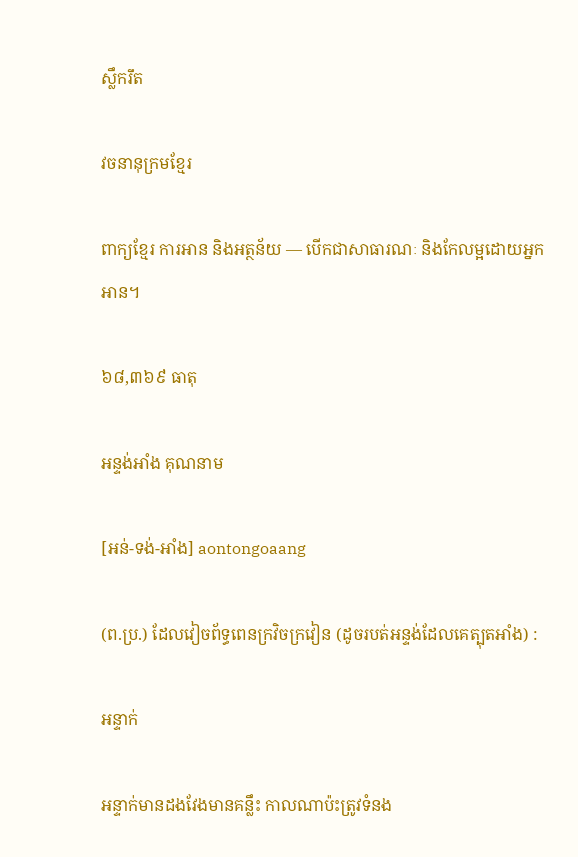ស្លឹករឹត

វចនានុក្រមខ្មែរ

ពាក្យខ្មែរ ការអាន និងអត្ថន័យ — បើកជាសាធារណៈ និងកែលម្អដោយអ្នកអាន។

៦៨,៣៦៩ ធាតុ

អន្ទង់អាំង គុណនាម

[អន់-ទង់-អាំង] aontongoaang

(ព.ប្រ.) ដែលវៀចព័ទ្ធពេនក្រវិចក្រវៀន (ដូចរបត់អន្ទង់ដែលគេត្បុតអាំង) :

អន្ទាក់

អន្ទាក់មានដងវែងមានគន្លឹះ កាលណាប៉ះត្រូវទំនង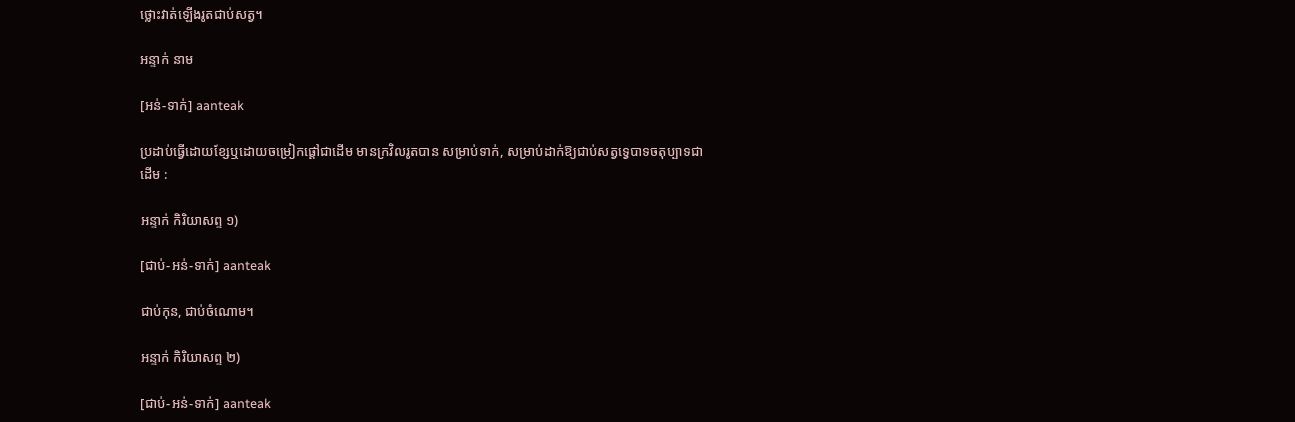ថ្លោះវាត់ឡើងរូតជាប់សត្វ។

អន្ទាក់ នាម

[អន់-ទាក់] aanteak

ប្រដាប់ធ្វើដោយខ្សែឬដោយចម្រៀកផ្ដៅជាដើម មានក្រវិលរូតបាន សម្រាប់ទាក់, សម្រាប់ដាក់ឱ្យជាប់សត្វទ្វេបាទចតុប្បាទជាដើម :

អន្ទាក់ កិរិយាសព្ទ ១)

[ជាប់-អន់-ទាក់] aanteak

ជាប់កុន, ជាប់ចំណោម។

អន្ទាក់ កិរិយាសព្ទ ២)

[ជាប់-អន់-ទាក់] aanteak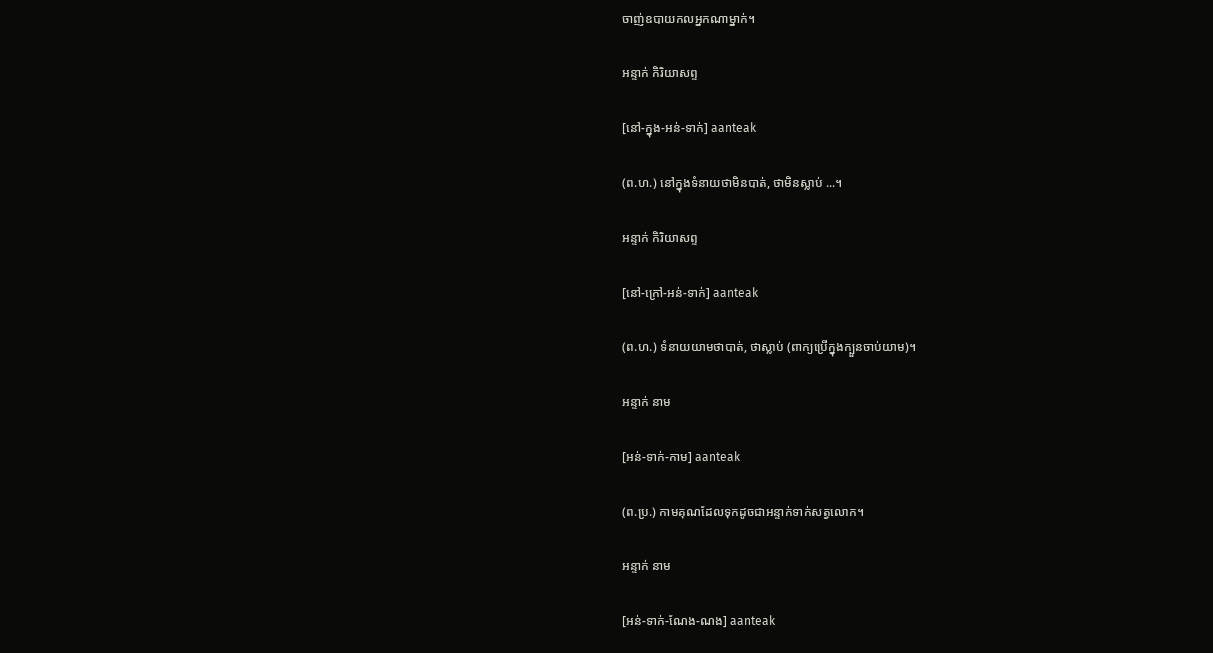ចាញ់ឧបាយកលអ្នកណាម្នាក់។

អន្ទាក់ កិរិយាសព្ទ

[នៅ-ក្នុង-អន់-ទាក់] aanteak

(ព.ហ.) នៅក្នុងទំនាយថាមិនបាត់, ថាមិនស្លាប់ ...។

អន្ទាក់ កិរិយាសព្ទ

[នៅ-ក្រៅ-អន់-ទាក់] aanteak

(ព.ហ.) ទំនាយយាមថាបាត់, ថាស្លាប់ (ពាក្យប្រើក្នុងក្បួនចាប់យាម)។

អន្ទាក់ នាម

[អន់-ទាក់-កាម] aanteak

(ព.ប្រ.) កាមគុណដែលទុកដូចជាអន្ទាក់ទាក់សត្វលោក។

អន្ទាក់ នាម

[អន់-ទាក់-ណែង-ណង] aanteak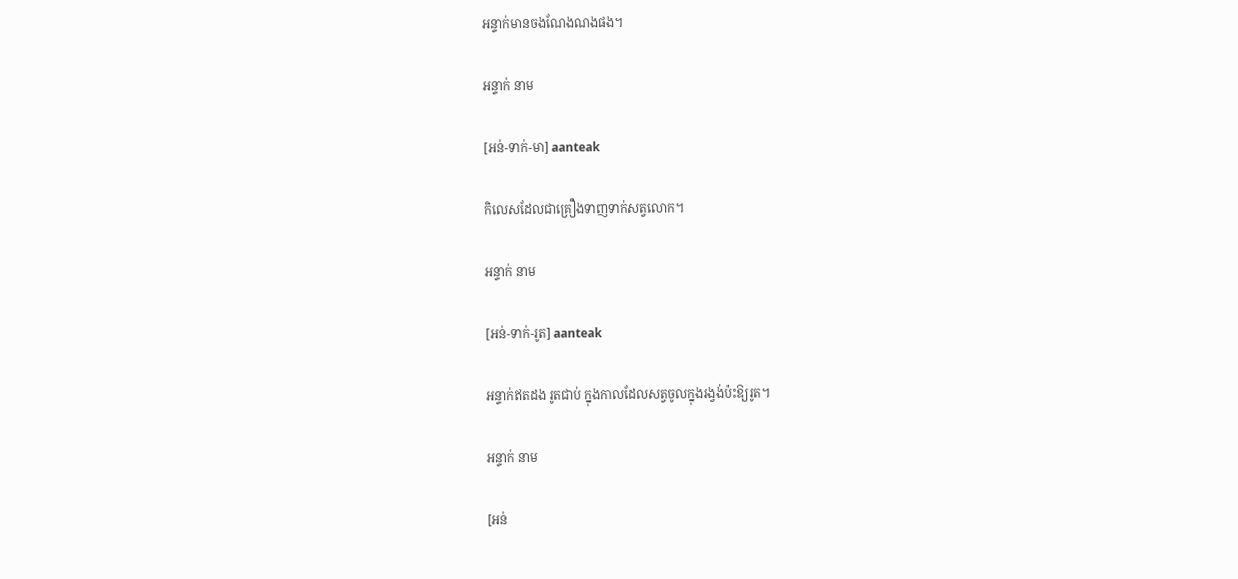អន្ទាក់មានចងណែងណងផង។

អន្ទាក់ នាម

[អន់-ទាក់-មា] aanteak

កិលេសដែលជាគ្រឿងទាញទាក់សត្វលោក។

អន្ទាក់ នាម

[អន់-ទាក់-រូត] aanteak

អន្ទាក់ឥតដង រូតជាប់ ក្នុងកាលដែលសត្វចូលក្នុងរង្វង់ប៉ះឱ្យរូត។

អន្ទាក់ នាម

[អន់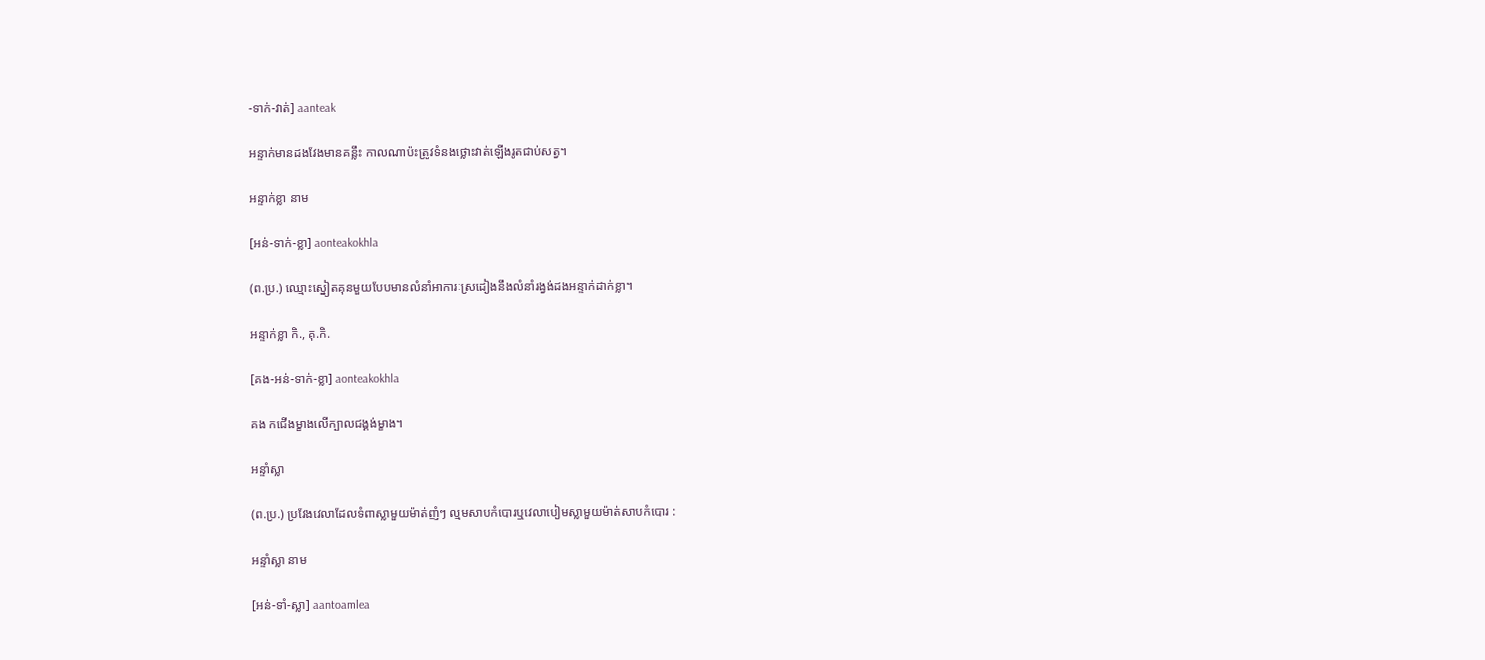-ទាក់-វាត់] aanteak

អន្ទាក់មានដងវែងមានគន្លឹះ កាលណាប៉ះត្រូវទំនងថ្លោះវាត់ឡើងរូតជាប់សត្វ។

អន្ទាក់ខ្លា នាម

[អន់-ទាក់-ខ្លា] aonteakokhla

(ព.ប្រ.) ឈ្មោះស្នៀតគុនមួយបែបមានលំនាំអាការៈស្រដៀងនឹងលំនាំរង្វង់ដងអន្ទាក់ដាក់ខ្លា។

អន្ទាក់ខ្លា កិ., គុ.កិ.

[គង-អន់-ទាក់-ខ្លា] aonteakokhla

គង កជើងម្ខាងលើក្បាលជង្គង់ម្ខាង។

អន្ទាំស្លា

(ព.ប្រ.) ប្រវែងវេលាដែលទំពាស្លាមួយម៉ាត់ញំៗ ល្មមសាបកំបោរឬវេលាបៀមស្លាមួយម៉ាត់សាបកំបោរ :

អន្ទាំស្លា នាម

[អន់-ទាំ-ស្លា] aantoamlea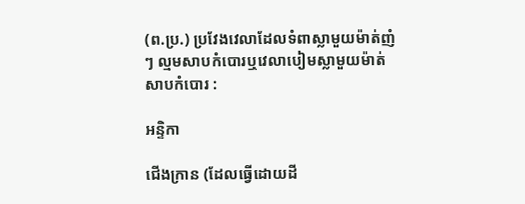(ព.ប្រ.) ប្រវែងវេលាដែលទំពាស្លាមួយម៉ាត់ញំៗ ល្មមសាបកំបោរឬវេលាបៀមស្លាមួយម៉ាត់សាបកំបោរ :

អន្ទិកា

ជើងក្រាន (ដែលធ្វើដោយដី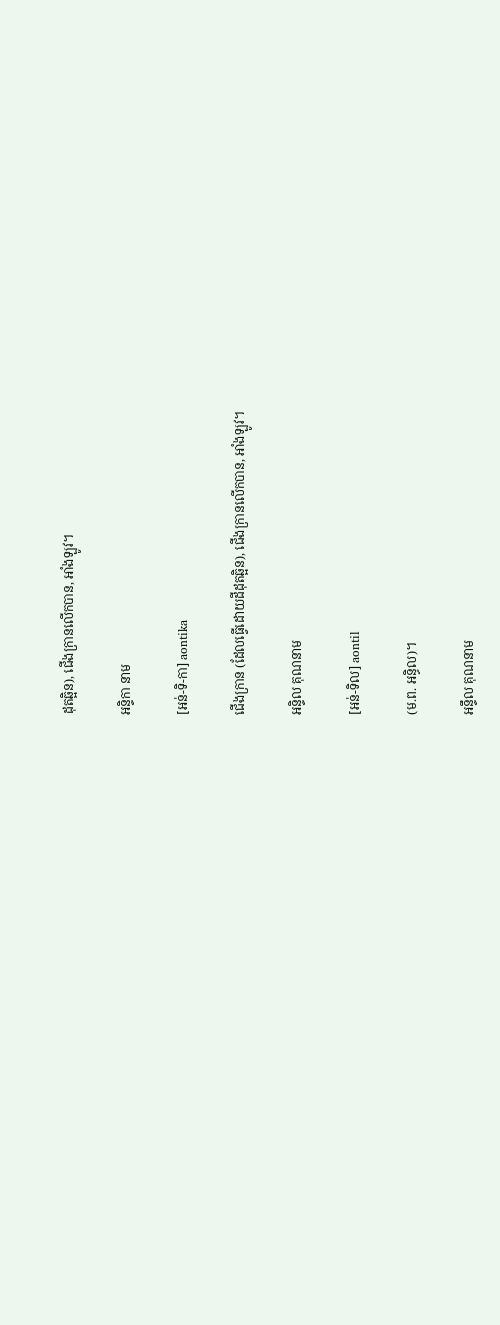ដុតឆ្អិន), ជើងក្រានលើកបាន, អាំងឡូវ។

អន្ទិកា នាម

[អន់-ទិ-កា] aontika

ជើងក្រាន (ដែលធ្វើដោយដីដុតឆ្អិន), ជើងក្រានលើកបាន, អាំងឡូវ។

អន្ទិល គុណនាម

[អន់-ទិល] aontil

(ម.ព. អន្ធិល)។

អន្ទឹល គុណនាម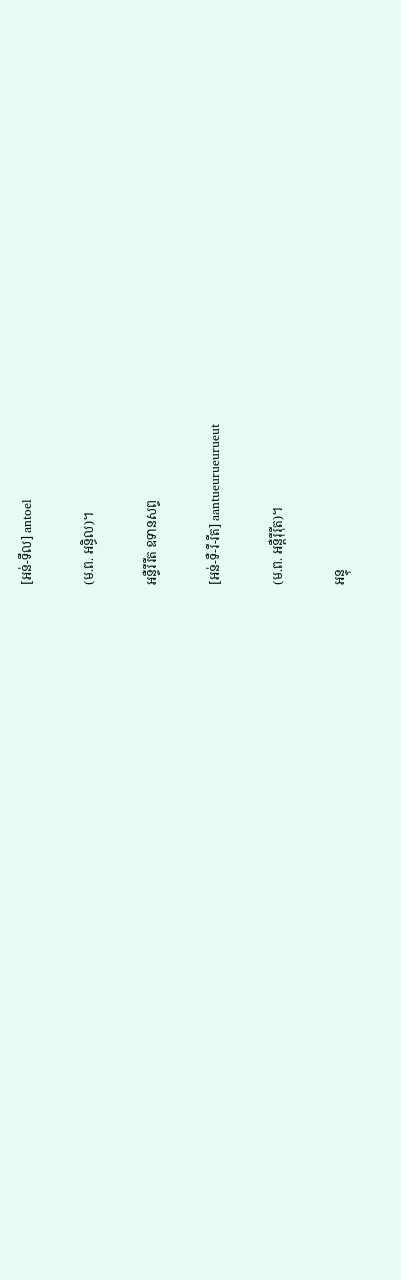[អន់-ទឹល] antoel

(ម.ព. អន្ធិល)។

អន្ទឺរឺរឺត ឧទានសព្ទ

[អន់-ទឺ-រឺ-រឺត] aantueurueurueut

(ម.ព. អន្តឺរ៉ឺរ៉ឺត)។

អន្ទុ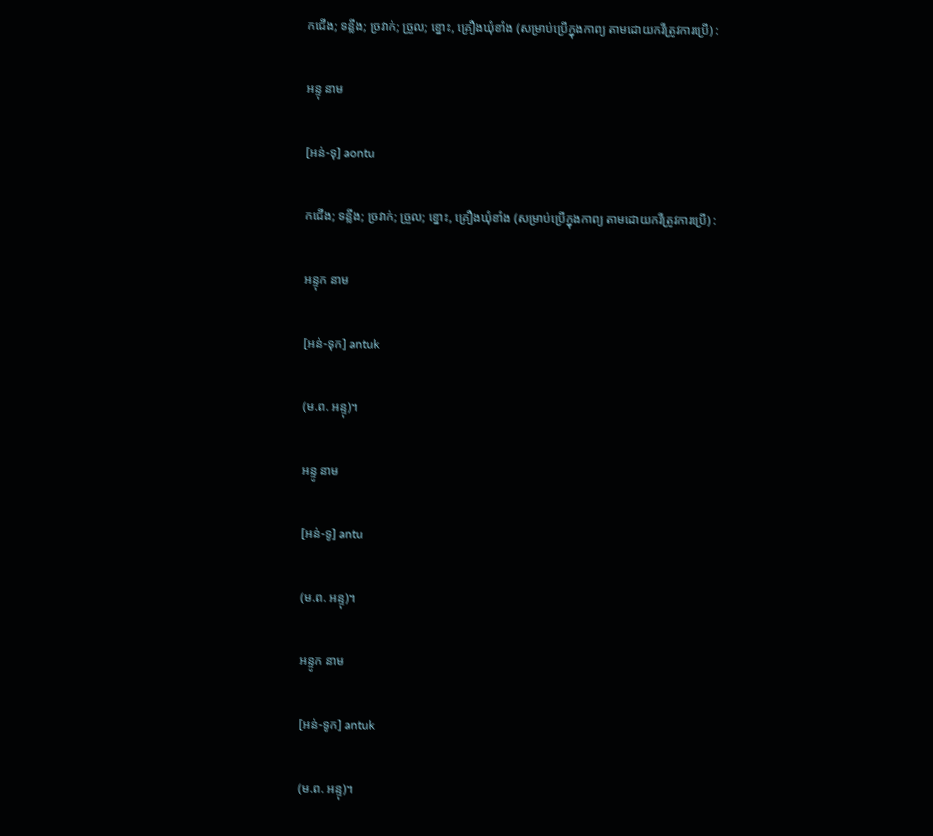កជើង; ទន្លីង; ច្រវាក់; ច្រួល; ខ្នោះ, គ្រឿងឃុំខាំង (សម្រាប់ប្រើក្នុងកាព្យ តាមដោយកវីត្រូវការប្រើ) :

អន្ទុ នាម

[អន់-ទុ] aontu

កជើង; ទន្លីង; ច្រវាក់; ច្រួល; ខ្នោះ, គ្រឿងឃុំខាំង (សម្រាប់ប្រើក្នុងកាព្យ តាមដោយកវីត្រូវការប្រើ) :

អន្ទុក នាម

[អន់-ទុក] antuk

(ម.ព. អន្ទុ)។

អន្ទូ នាម

[អន់-ទូ] antu

(ម.ព. អន្ទុ)។

អន្ទូក នាម

[អន់-ទូក] antuk

(ម.ព. អន្ទុ)។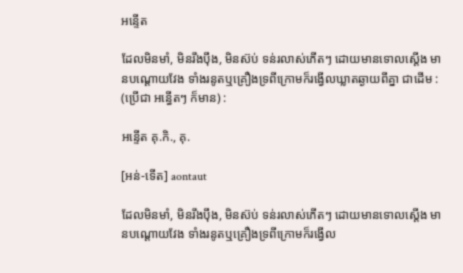អន្ទើត

ដែលមិនមាំ, មិនរឹងប៉ឹង, មិនស៊ប់ ទន់រលាស់ភើតៗ ដោយមានទោលស្តើង មានបណ្ដោយវែង ទាំងរនូតឬគ្រឿងទ្រពីក្រោមក៏រង្វើលឃ្លាតឆ្ងាយពីគ្នា ជាដើម : (ប្រើជា អន្ធើតៗ ក៏មាន) :

អន្ទើត គុ.កិ., គុ.

[អន់-ទើត] aontaut

ដែលមិនមាំ, មិនរឹងប៉ឹង, មិនស៊ប់ ទន់រលាស់ភើតៗ ដោយមានទោលស្តើង មានបណ្ដោយវែង ទាំងរនូតឬគ្រឿងទ្រពីក្រោមក៏រង្វើល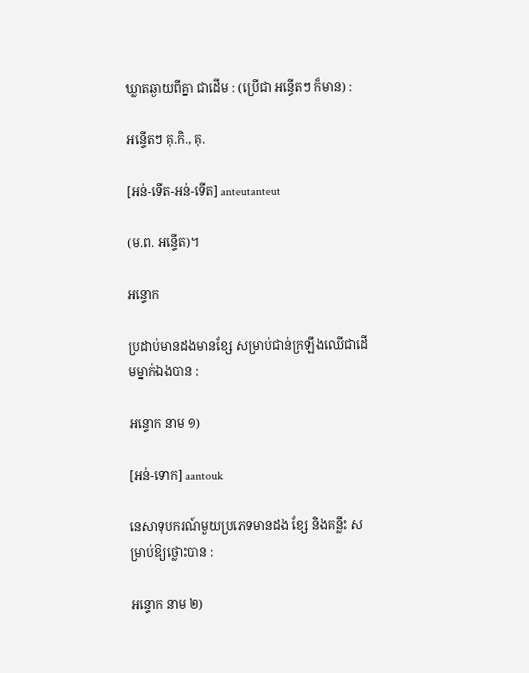ឃ្លាតឆ្ងាយពីគ្នា ជាដើម : (ប្រើជា អន្ធើតៗ ក៏មាន) :

អន្ទើតៗ គុ.កិ., គុ.

[អន់-ទើត-អន់-ទើត] anteutanteut

(ម.ព. អន្ទើត)។

អន្ទោក

ប្រដាប់មានដងមានខ្សែ សម្រាប់ជាន់ក្រឡឹងឈើជាដើមម្នាក់ឯងបាន :

អន្ទោក នាម ១)

[អន់-ទោក] aantouk

នេសាទុបករណ៍មួយប្រភេទមានដង ខ្សែ និងគន្លឹះ សម្រាប់ឱ្យថ្លោះបាន :

អន្ទោក នាម ២)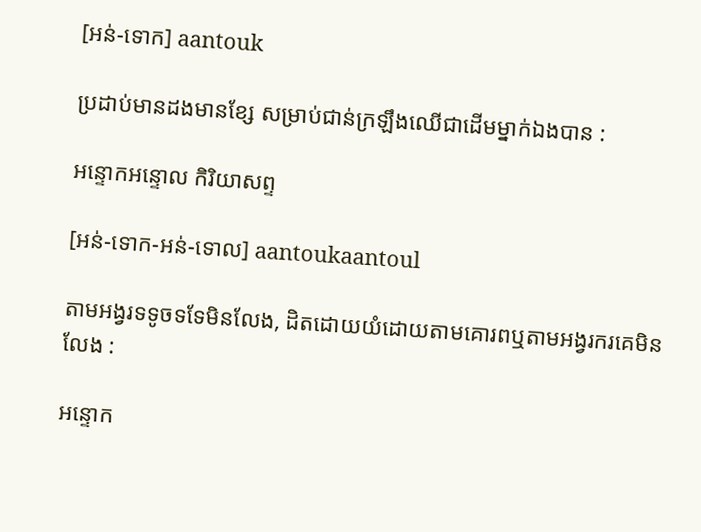[អន់-ទោក] aantouk

ប្រដាប់មានដងមានខ្សែ សម្រាប់ជាន់ក្រឡឹងឈើជាដើមម្នាក់ឯងបាន :

អន្ទោកអន្ទោល កិរិយាសព្ទ

[អន់-ទោក-អន់-ទោល] aantoukaantoul

តាមអង្វរទទូចទទែមិនលែង, ដិតដោយយំដោយតាមគោរពឬតាមអង្វរករគេមិនលែង :

អន្ទោក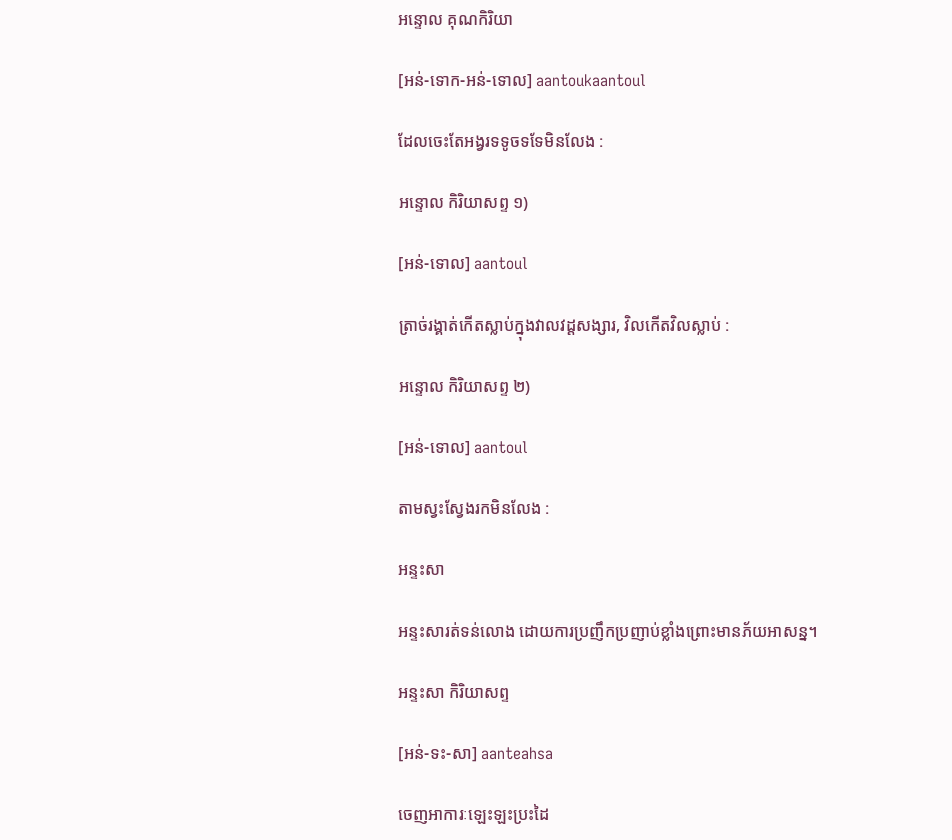អន្ទោល គុណកិរិយា

[អន់-ទោក-អន់-ទោល] aantoukaantoul

ដែលចេះតែអង្វរទទូចទទែមិនលែង :

អន្ទោល កិរិយាសព្ទ ១)

[អន់-ទោល] aantoul

ត្រាច់រង្គាត់កើតស្លាប់ក្នុងវាលវដ្ដសង្សារ, វិលកើតវិលស្លាប់ :

អន្ទោល កិរិយាសព្ទ ២)

[អន់-ទោល] aantoul

តាមស្វះស្វែងរកមិនលែង :

អន្ទះសា

អន្ទះសារត់ទន់លោង ដោយការប្រញឹកប្រញាប់ខ្លាំងព្រោះមានភ័យអាសន្ន។

អន្ទះសា កិរិយាសព្ទ

[អន់-ទះ-សា] aanteahsa

ចេញអាការៈឡេះឡះប្រះដៃ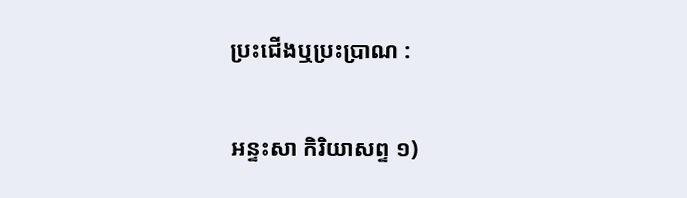ប្រះជើងឬប្រះប្រាណ :

អន្ទះសា កិរិយាសព្ទ ១)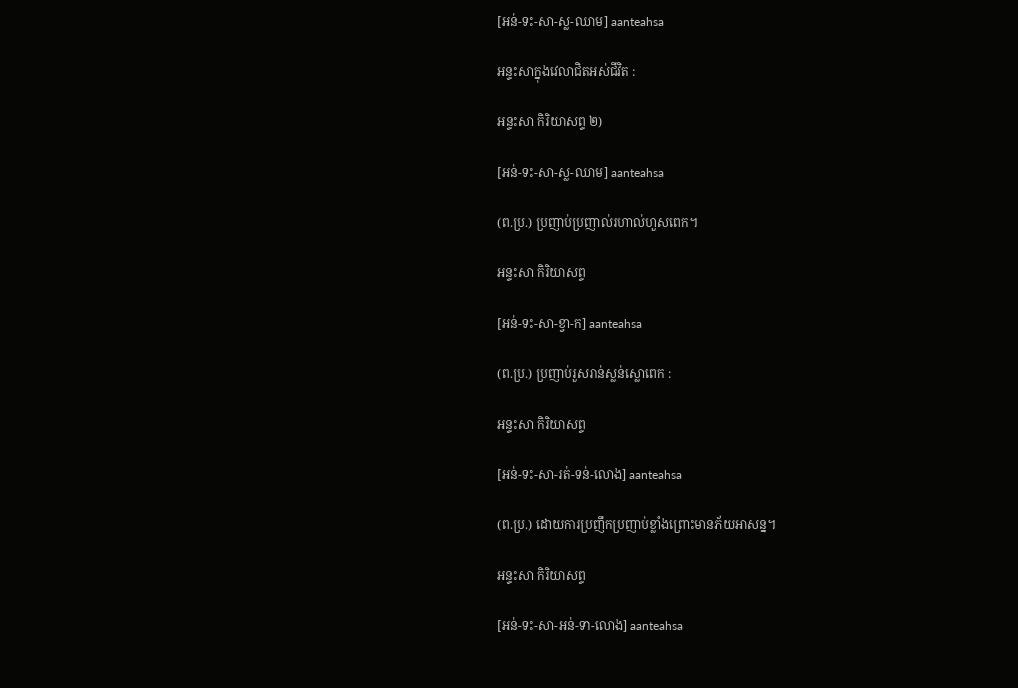[អន់-ទះ-សា-ស្ល-ឈាម] aanteahsa

អន្ទះសាក្នុងវេលាជិតអស់ជីវិត :

អន្ទះសា កិរិយាសព្ទ ២)

[អន់-ទះ-សា-ស្ល-ឈាម] aanteahsa

(ព.ប្រ.) ប្រញាប់ប្រញាល់រហាល់ហួសពេក។

អន្ទះសា កិរិយាសព្ទ

[អន់-ទះ-សា-ខ្វា-ក] aanteahsa

(ព.ប្រ.) ប្រញាប់រួសរាន់ស្លន់ស្លោពេក :

អន្ទះសា កិរិយាសព្ទ

[អន់-ទះ-សា-រត់-ទន់-លោង] aanteahsa

(ព.ប្រ.) ដោយការប្រញឹកប្រញាប់ខ្លាំងព្រោះមានភ័យអាសន្ន។

អន្ទះសា កិរិយាសព្ទ

[អន់-ទះ-សា-អន់-ទា-លោង] aanteahsa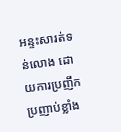អន្ទះសារត់ទន់លោង ដោយការប្រញឹកប្រញាប់ខ្លាំង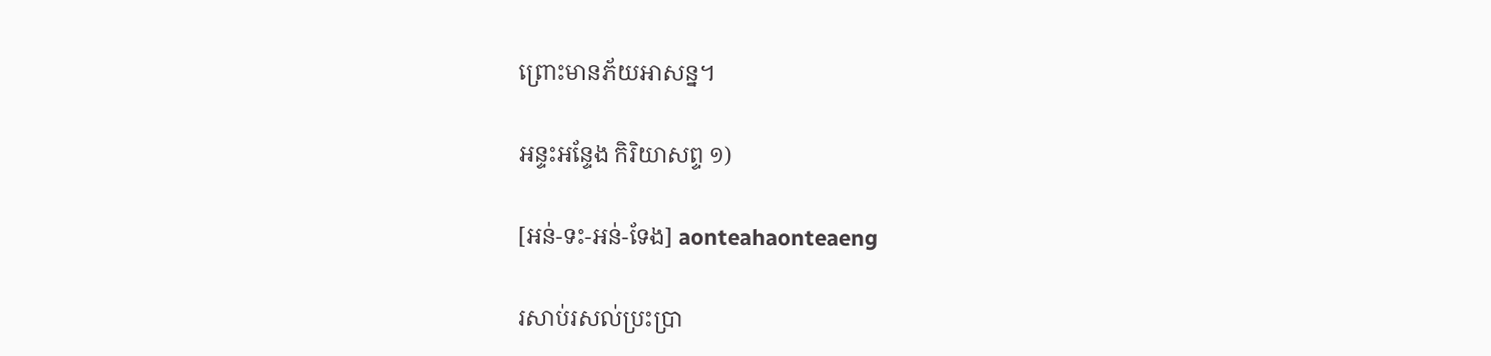ព្រោះមានភ័យអាសន្ន។

អន្ទះអន្ទែង កិរិយាសព្ទ ១)

[អន់-ទះ-អន់-ទែង] aonteahaonteaeng

រសាប់រសល់ប្រះប្រា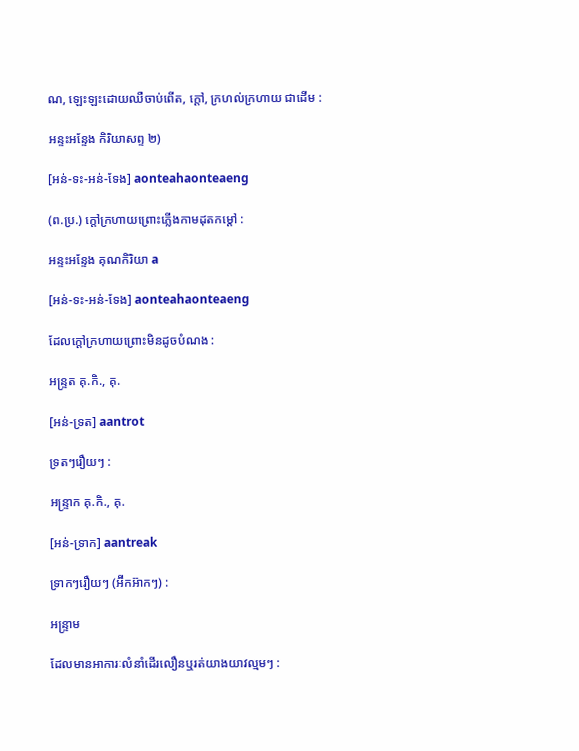ណ, ឡេះឡះដោយឈឺចាប់ពើត, ក្ដៅ, ក្រហល់ក្រហាយ ជាដើម :

អន្ទះអន្ទែង កិរិយាសព្ទ ២)

[អន់-ទះ-អន់-ទែង] aonteahaonteaeng

(ព.ប្រ.) ក្ដៅក្រហាយព្រោះភ្លើងកាមដុតកម្ដៅ :

អន្ទះអន្ទែង គុណកិរិយា a

[អន់-ទះ-អន់-ទែង] aonteahaonteaeng

ដែលក្ដៅក្រហាយព្រោះមិនដូចបំណង :

អន្ទ្រត គុ.កិ., គុ.

[អន់-ទ្រត] aantrot

ទ្រតៗរឿយៗ :

អន្ទ្រាក គុ.កិ., គុ.

[អន់-ទ្រាក] aantreak

ទ្រាកៗរឿយៗ (អ៊‌ីកអ៊ាកៗ) :

អន្ទ្រាម

ដែលមានអាការៈលំនាំដើរលឿនឬរត់យាងយាវល្មមៗ :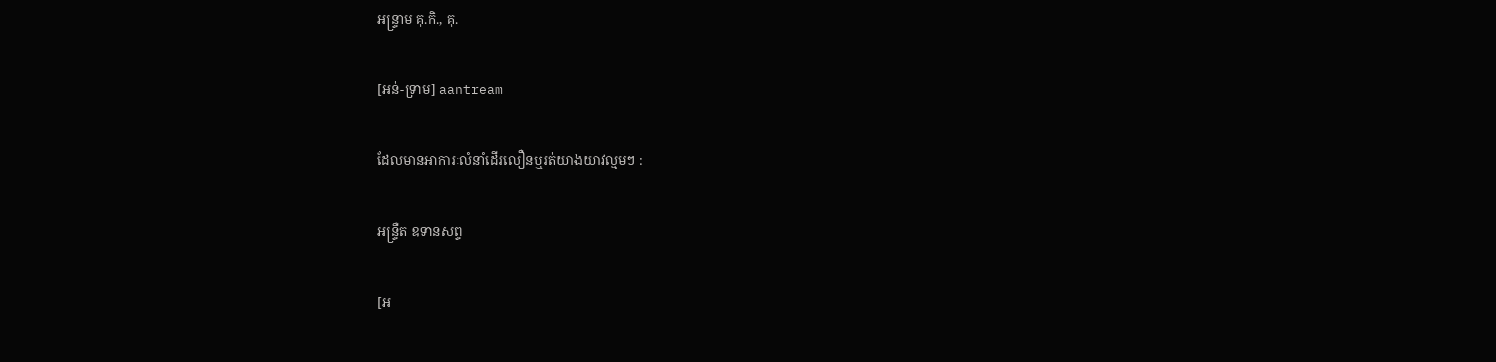អន្ទ្រាម គុ.កិ., គុ.

[អន់-ទ្រាម] aantream

ដែលមានអាការៈលំនាំដើរលឿនឬរត់យាងយាវល្មមៗ :

អន្ទ្រឺត ឧទានសព្ទ

[អ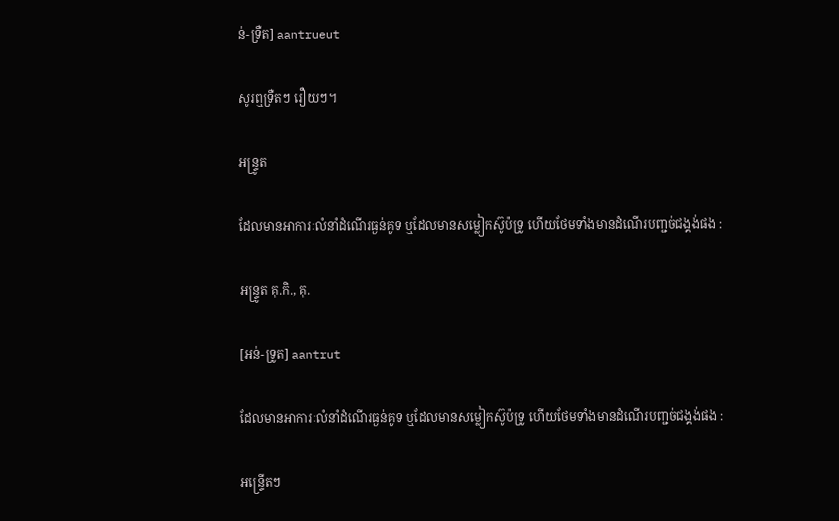ន់-ទ្រឺត] aantrueut

សូរឮទ្រឺតៗ រឿយៗ។

អន្ទ្រូត

ដែលមានអាការៈលំនាំដំណើរធ្ងន់គូទ ឬដែលមានសម្លៀកស៊ូប៉ទ្រូ ហើយថែមទាំងមានដំណើរបញ្ជច់ជង្គង់ផង :

អន្ទ្រូត គុ.កិ., គុ.

[អន់-ទ្រូត] aantrut

ដែលមានអាការៈលំនាំដំណើរធ្ងន់គូទ ឬដែលមានសម្លៀកស៊ូប៉ទ្រូ ហើយថែមទាំងមានដំណើរបញ្ជច់ជង្គង់ផង :

អន្ទ្រើតៗ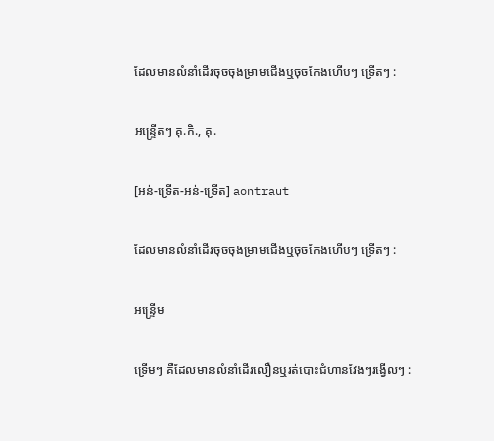ដែលមានលំនាំដើរចុចចុងម្រាមជើងឬចុចកែងហើបៗ ទ្រើតៗ :

អន្ទ្រើតៗ គុ.កិ., គុ.

[អន់-ទ្រើត-អន់-ទ្រើត] aontraut

ដែលមានលំនាំដើរចុចចុងម្រាមជើងឬចុចកែងហើបៗ ទ្រើតៗ :

អន្ទ្រើម

ទ្រើមៗ គឺដែលមានលំនាំដើរលឿនឬរត់បោះជំហានវែងៗរង្វើលៗ :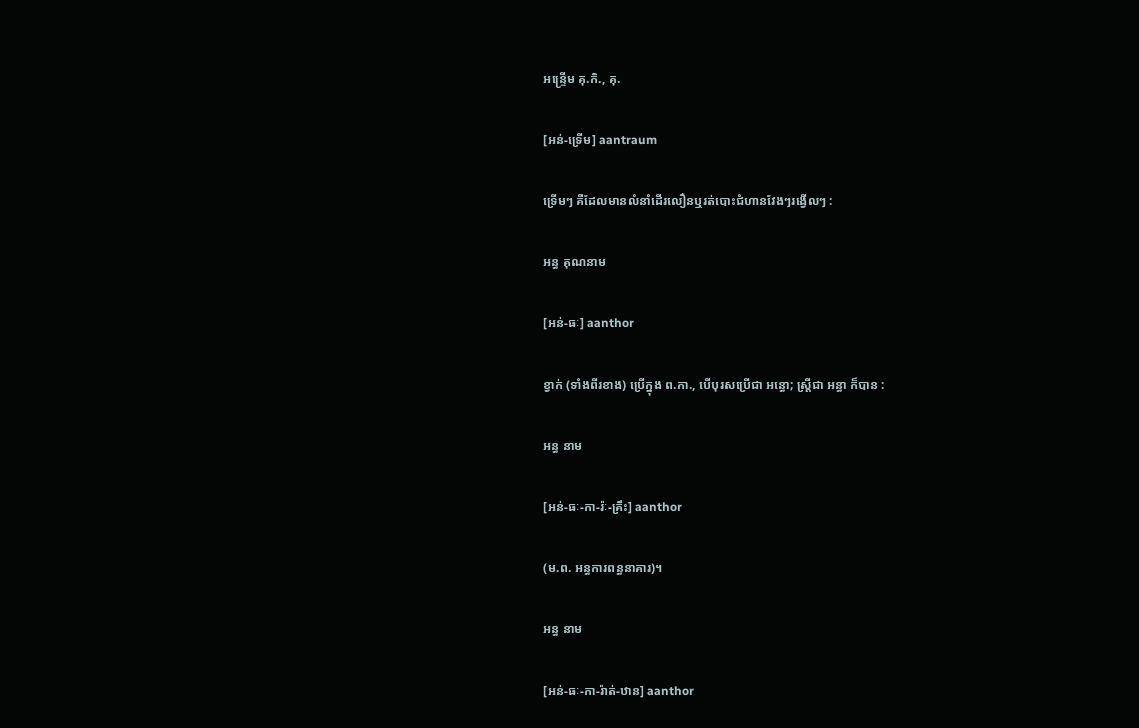អន្ទ្រើម គុ.កិ., គុ.

[អន់-ទ្រើម] aantraum

ទ្រើមៗ គឺដែលមានលំនាំដើរលឿនឬរត់បោះជំហានវែងៗរង្វើលៗ :

អន្ធ គុណនាម

[អន់-ធៈ] aanthor

ខ្វាក់ (ទាំងពីរខាង) ប្រើក្នុង ព.កា., បើបុរសប្រើជា អន្ធោ; ស្ត្រីជា អន្ធា ក៏បាន :

អន្ធ នាម

[អន់-ធៈ-កា-រ៉ៈ-គ្រឹះ] aanthor

(ម.ព. អន្ធការពន្ធនាគារ)។

អន្ធ នាម

[អន់-ធៈ-កា-រ៉ាត់-ឋាន] aanthor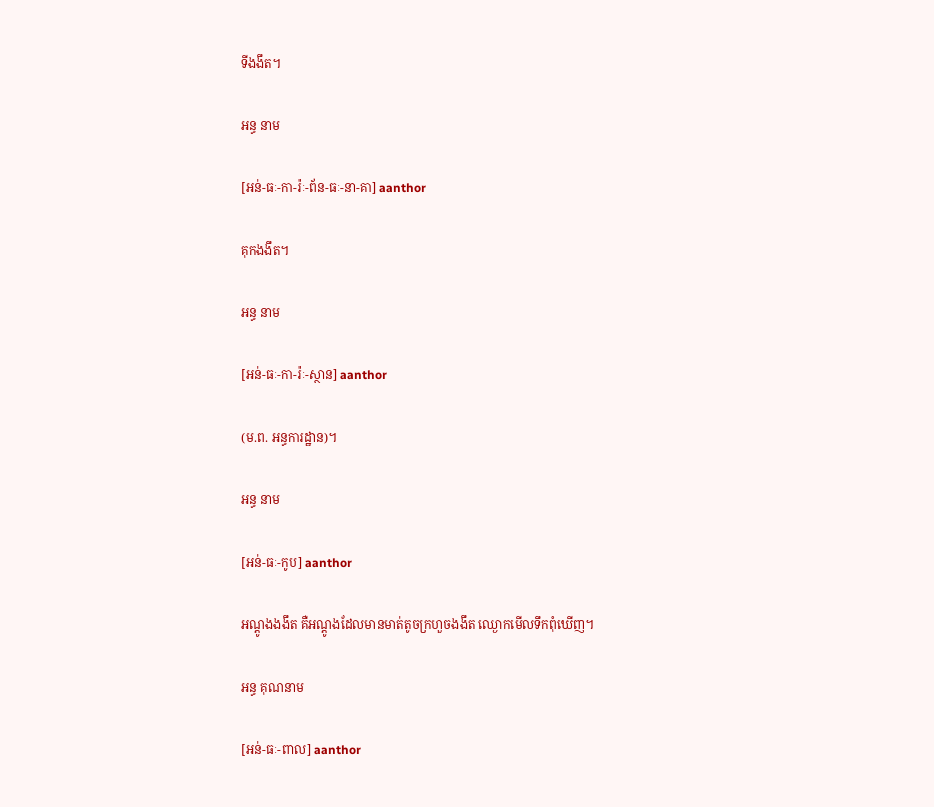ទីងងឹត។

អន្ធ នាម

[អន់-ធៈ-កា-រ៉ៈ-ព័ន-ធៈ-នា-គា] aanthor

គុកងងឹត។

អន្ធ នាម

[អន់-ធៈ-កា-រ៉ៈ-ស្ថាន] aanthor

(ម.ព. អន្ធការដ្ឋាន)។

អន្ធ នាម

[អន់-ធៈ-កូប] aanthor

អណ្ដូងងងឹត គឺអណ្ដូងដែលមានមាត់តូចក្រហួចងងឹត ឈ្ងោកមើលទឹកពុំឃើញ។

អន្ធ គុណនាម

[អន់-ធៈ-ពាល] aanthor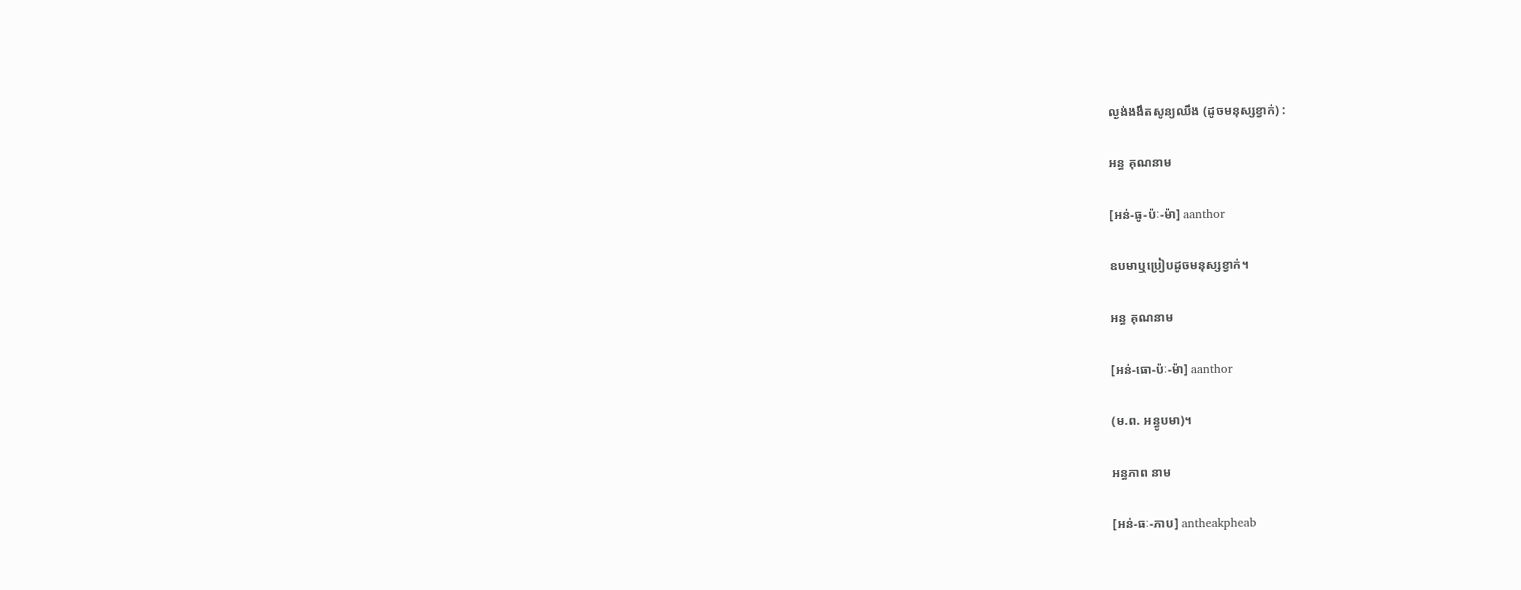ល្ងង់ងងឹតសូន្យឈឹង (ដូចមនុស្សខ្វាក់) :

អន្ធ គុណនាម

[អន់-ធូ-ប៉ៈ-ម៉ា] aanthor

ឧបមាឬប្រៀបដូចមនុស្សខ្វាក់។

អន្ធ គុណនាម

[អន់-ធោ-ប៉ៈ-ម៉ា] aanthor

(ម.ព. អន្ធូបមា)។

អន្ធភាព នាម

[អន់-ធៈ-ភាប] antheakpheab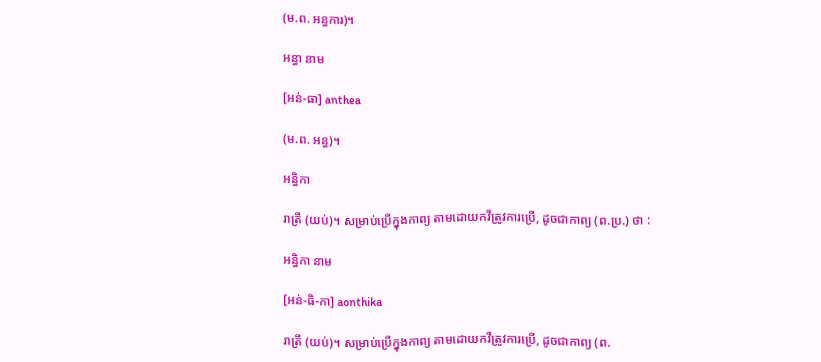(ម.ព. អន្ធការ)។

អន្ធា នាម

[អន់-ធា] anthea

(ម.ព. អន្ធ)។

អន្ធិកា

រាត្រី (យប់)។ សម្រាប់ប្រើក្នុងកាព្យ តាមដោយកវីត្រូវការប្រើ, ដូចជាកាព្យ (ព.ប្រ.) ថា :

អន្ធិកា នាម

[អន់-ធិ-កា] aonthika

រាត្រី (យប់)។ សម្រាប់ប្រើក្នុងកាព្យ តាមដោយកវីត្រូវការប្រើ, ដូចជាកាព្យ (ព.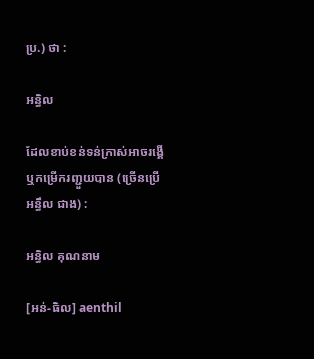ប្រ.) ថា :

អន្ធិល

ដែលខាប់ខន់ទន់ក្រាស់អាចរង្គើឬកម្រើករញ្ជួយបាន (ច្រើនប្រើ អន្ធឹល ជាង) :

អន្ធិល គុណនាម

[អន់-ធិល] aenthil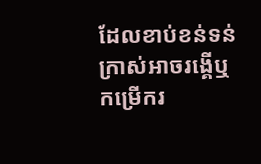ដែលខាប់ខន់ទន់ក្រាស់អាចរង្គើឬកម្រើករ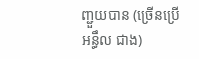ញ្ជួយបាន (ច្រើនប្រើ អន្ធឹល ជាង)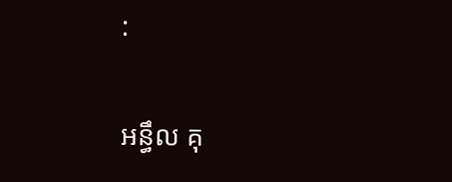:

អន្ធឹល គុ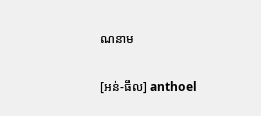ណនាម

[អន់-ធឹល] anthoel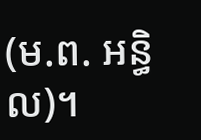(ម.ព. អន្ធិល)។